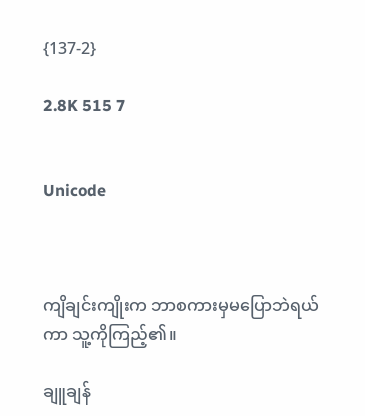{137-2}

2.8K 515 7


Unicode



ကျိချင်းကျိုးက ဘာစကားမှမပြောဘဲရယ်ကာ သူ့ကိုကြည့်၏။

ချူချန်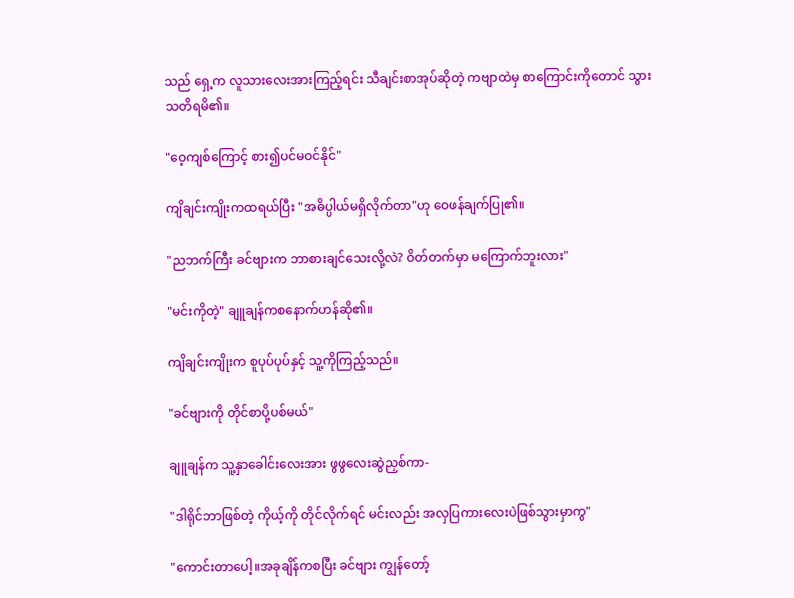သည် ရှေ့က လူသားလေးအားကြည့်ရင်း သီချင်းစာအုပ်ဆိုတဲ့ ကဗျာထဲမှ စာကြောင်းကိုတောင် သွားသတိရမိ၏။

"ဝေ့ကျစ်ကြောင့် စား၍ပင်မဝင်နိုင်"

ကျိချင်းကျိုးကထရယ်ပြီး "အဓိပ္ပါယ်မရှိလိုက်တာ"ဟု ဝေဖန်ချက်ပြု၏။

"ညဘက်ကြီး ခင်ဗျားက ဘာစားချင်သေးလို့လဲ? ဝိတ်တက်မှာ မကြောက်ဘူးလား"

"မင်းကိုတဲ့" ချူချန်ကစနောက်ဟန်ဆို၏။

ကျိချင်းကျိုးက စူပုပ်ပုပ်နှင့် သူ့ကိုကြည့်သည်။

"ခင်ဗျားကို တိုင်စာပို့ပစ်မယ်"

ချူချန်က သူ့နှာခေါင်းလေးအား ဖွဖွလေးဆွဲညှစ်ကာ-

"ဒါရိုင်ဘာဖြစ်တဲ့ ကိုယ့်ကို တိုင်လိုက်ရင် မင်းလည်း အလှပြကားလေးပဲဖြစ်သွားမှာကွ"

"ကောင်းတာပေါ့။အခုချိန်ကစပြီး ခင်ဗျား ကျွန်တော့်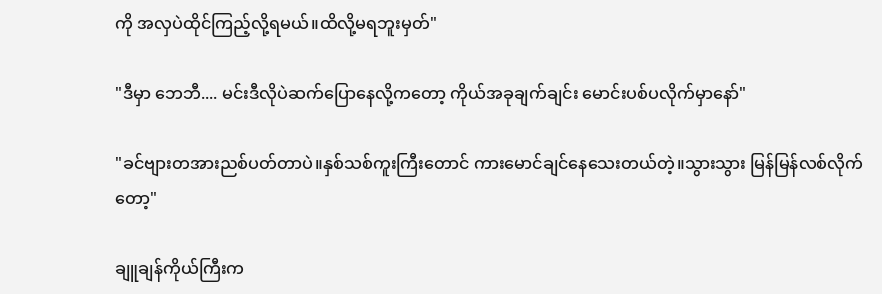ကို အလှပဲထိုင်ကြည့်လို့ရမယ်။ထိလို့မရဘူးမှတ်"

"ဒီမှာ ဘေဘီ.... မင်းဒီလိုပဲဆက်ပြောနေလို့ကတော့ ကိုယ်အခုချက်ချင်း မောင်းပစ်ပလိုက်မှာနော်"

"ခင်ဗျားတအားညစ်ပတ်တာပဲ။နှစ်သစ်ကူးကြီးတောင် ကားမောင်ချင်နေသေးတယ်တဲ့။သွားသွား မြန်မြန်လစ်လိုက်တော့"

ချူချန်ကိုယ်ကြီးက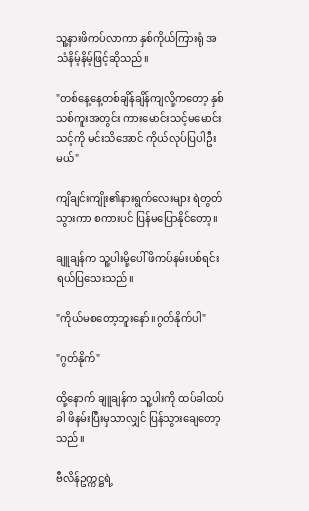သူ့နားဖိကပ်လာကာ နှစ်ကိုယ်ကြားရုံ အသံနိမ့်နိမ့်ဖြင့်ဆိုသည်။

"တစ်နေ့နေ့တစ်ချိန်ချိန်ကျလို့ကတော့ နှစ်သစ်ကူးအတွင်း ကားမောင်းသင့်မမောင်းသင့်ကို မင်းသိအောင် ကိုယ်လုပ်ပြပါဦးမယ်"

ကျိချင်းကျိုး၏နားရွက်လေးများ ရဲတွတ်သွားကာ စကားပင် ပြန်မပြောနိုင်တော့။

ချူချန်က သူ့ပါးမို့ပေါ် ဖိကပ်နမ်းပစ်ရင်း ရယ်ပြသေးသည်။

"ကိုယ်မစတော့ဘူးနော်။ဂွတ်နိုက်ပါ"

"ဂွတ်နိုက်"

ထို့နောက် ချူချန်က သူ့ပါးကို ထပ်ခါထပ်ခါ ဖိနမ်းပြီးမှသာလျှင် ပြန်သွားချေတော့သည်။

ဗီလိန်ဥက္ကဋ္ဌရဲ့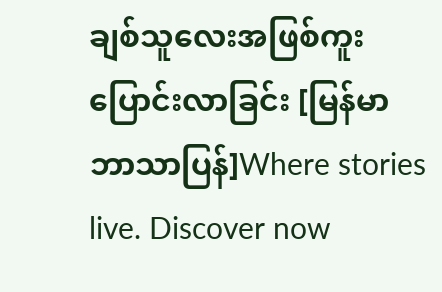ချစ်သူလေးအဖြစ်ကူးပြောင်းလာခြင်း [မြန်မာဘာသာပြန်]Where stories live. Discover now